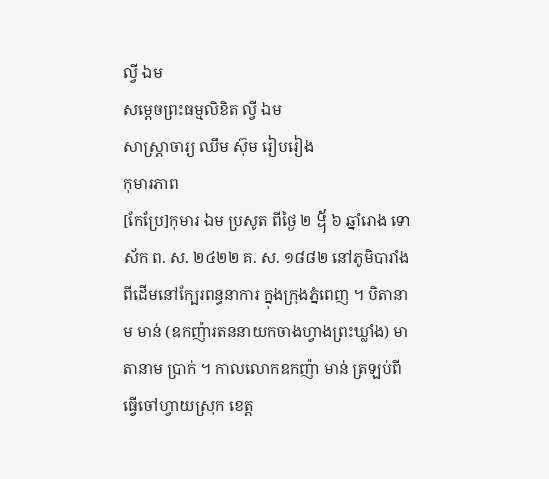ល្វី ឯម
សម្ដេចព្រះធម្មលិខិត ល្វី ឯម
សាស្ត្រាចារ្យ ឈឹម ស៊ុម រៀបរៀង
កុមារភាព
[កែប្រែ]កុមារ ឯម ប្រសូត ពីថ្ងៃ ២ ᧥ ៦ ឆ្នាំរោង ទោស័ក ព. ស. ២៤២២ គ. ស. ១៨៨២ នៅភូមិបារាំងពីដើមនៅក្បែរពន្ធនាការ ក្នុងក្រុងភ្នំពេញ ។ បិតានាម មាន់ (ឧកញ៉ារតននាយកចាងហ្វាងព្រះឃ្លាំង) មាតានាម ប្រាក់ ។ កាលលោកឧកញ៉ា មាន់ ត្រឡប់ពីធ្វើចៅហ្វាយស្រុក ខេត្ត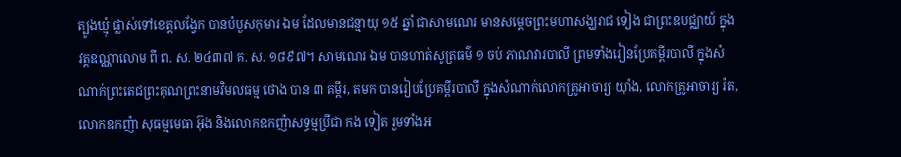ត្បូងឃ្មុំ ផ្លាស់ទៅខេត្តលង្វែក បានបំបួសកុមារ ឯម ដែលមានជន្មាយុ ១៥ ឆ្នាំ ជាសាមណេរ មានសម្ដេចព្រះមហាសង្ឃរាជ ទៀង ជាព្រះឧបជ្ឈាយ៍ ក្នុង វត្តឧណ្ណាលោម ពី ព. ស. ២៤៣៧ គ. ស. ១៨៩៧។ សាមណេរ ឯម បានហាត់សូត្រធម៌ ១ ចប់ ភាណវារបាលី ព្រមទាំងរៀនប្រែគម្ពីរបាលី ក្នុងសំណាក់ព្រះតេជព្រះគុណព្រះនាមវិមលធម្ម ថោង បាន ៣ គម្ពីរ, តមក បានរៀបប្រែគម្ពីរបាលី ក្នុងសំណាក់លោកគ្រូអាចារ្យ យ៉ាំង, លោកគ្រូអាចារ្យ រ៉ត, លោកឧកញ៉ា សុធម្មមេធា អ៊ុង និងលោកឧកញ៉ាសទ្ធម្មប្រីជា កង ទៀត រួមទាំងអ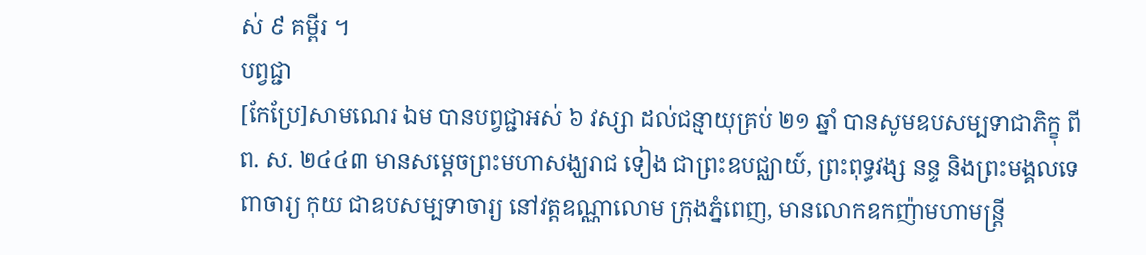ស់ ៩ គម្ពីរ ។
បព្វជ្ជា
[កែប្រែ]សាមណេរ ឯម បានបព្វជ្ជាអស់ ៦ វស្សា ដល់ជន្មាយុគ្រប់ ២១ ឆ្នាំ បានសូមឧបសម្បទាជាភិក្ខុ ពី ព. ស. ២៤៤៣ មានសម្ដេចព្រះមហាសង្ឃរាជ ទៀង ជាព្រះឧបជ្ឈាយ៍, ព្រះពុទ្ធវង្ស នន្ទ និងព្រះមង្គលទេពាចារ្យ កុយ ជាឧបសម្បទាចារ្យ នៅវត្តឧណ្ណាលោម ក្រុងភ្នំពេញ, មានលោកឧកញ៉ាមហាមន្ត្រី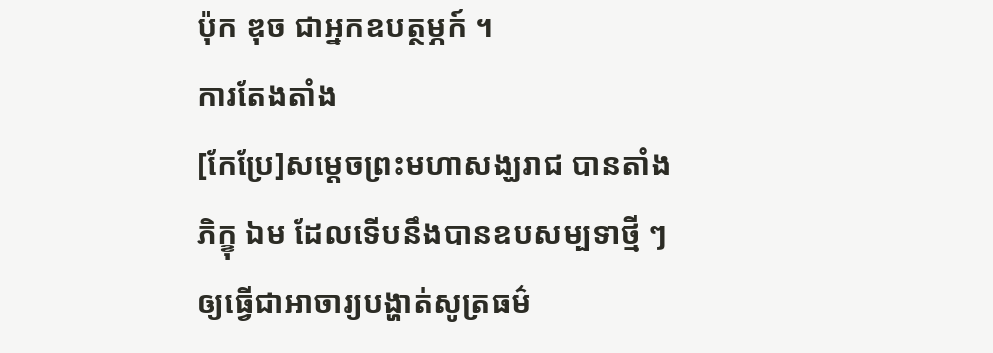ប៉ុក ឌុច ជាអ្នកឧបត្ថម្ភក៍ ។
ការតែងតាំង
[កែប្រែ]សម្ដេចព្រះមហាសង្ឃរាជ បានតាំងភិក្ខុ ឯម ដែលទើបនឹងបានឧបសម្បទាថ្មី ៗ ឲ្យធ្វើជាអាចារ្យបង្ហាត់សូត្រធម៌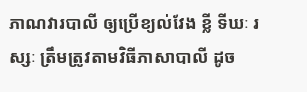ភាណវារបាលី ឲ្យប្រើខ្យល់វែង ខ្លី ទីឃៈ រស្សៈ ត្រឹមត្រូវតាមវិធីភាសាបាលី ដូច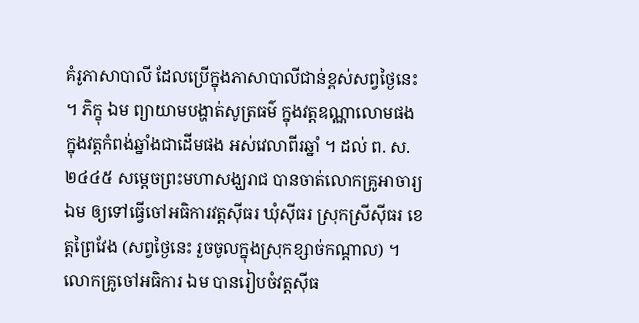គំរូភាសាបាលី ដែលប្រើក្នុងភាសាបាលីជាន់ខ្ពស់សព្វថ្ងៃនេះ ។ ភិក្ខុ ឯម ព្យាយាមបង្ហាត់សូត្រធម៌ ក្នុងវត្តឧណ្ណាលោមផង ក្នុងវត្តកំពង់ឆ្នាំងជាដើមផង អស់វេលាពីរឆ្នាំ ។ ដល់ ព. ស. ២៤៤៥ សម្ដេចព្រះមហាសង្ឃរាជ បានចាត់លោកគ្រូអាចារ្យ ឯម ឲ្យទៅធ្វើចៅអធិការវត្តស៊ីធរ ឃុំស៊ីធរ ស្រុកស្រីស៊ីធរ ខេត្តព្រៃវែង (សព្វថ្ងៃនេះ រួចចូលក្នុងស្រុកខ្សាច់កណ្ដាល) ។ លោកគ្រូចៅអធិការ ឯម បានរៀបចំវត្តស៊ីធ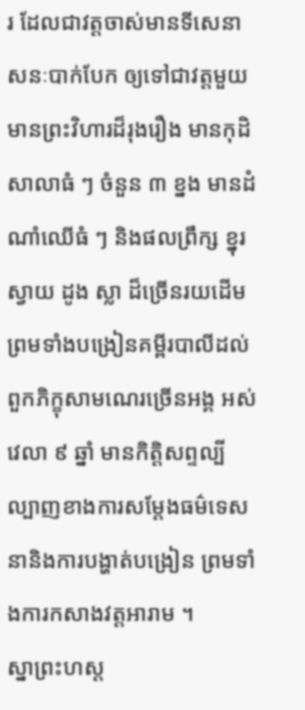រ ដែលជាវត្តចាស់មានទីសេនាសនៈបាក់បែក ឲ្យទៅជាវត្តមួយមានព្រះវិហារដ៏រុងរឿង មានកុដិសាលាធំ ៗ ចំនួន ៣ ខ្នង មានដំណាំឈើធំ ៗ និងផលព្រឹក្ស ខ្នុរ ស្វាយ ដូង ស្លា ដ៏ច្រើនរយដើម ព្រមទាំងបង្រៀនគម្ពីរបាលីដល់ពួកភិក្ខុសាមណេរច្រើនអង្គ អស់វេលា ៩ ឆ្នាំ មានកិត្តិសព្ទល្បីល្បាញខាងការសម្ដែងធម៌ទេសនានិងការបង្ហាត់បង្រៀន ព្រមទាំងការកសាងវត្តអារាម ។
ស្នាព្រះហស្ត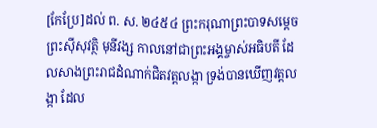[កែប្រែ]ដល់ ព. ស. ២៤៥៤ ព្រះករុណាព្រះបាទសម្ដេចព្រះស៊ីសុវត្ថិ មុនីវង្ស កាលនៅជាព្រះអង្គម្ចាស់អធិបតី ដែលសាងព្រះរាជដំណាក់ជិតវត្តលង្កា ទ្រង់បានឃើញវត្តលង្កា ដែល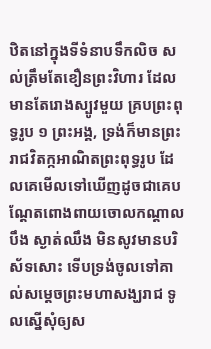ឋិតនៅក្នុងទីទំនាបទឹកលិច សល់ត្រឹមតែខឿនព្រះវិហារ ដែលមានតែរោងស្បូវមួយ គ្របព្រះពុទ្ធរូប ១ ព្រះអង្គ, ទ្រង់ក៏មានព្រះរាជវិតក្កអាណិតព្រះពុទ្ធរូប ដែលគេមើលទៅឃើញដូចជាគេបណ្ដែតពោងពាយចោលកណ្ដាលបឹង ស្ងាត់ឈឹង មិនសូវមានបរិស័ទសោះ ទើបទ្រង់ចូលទៅគាល់សម្ដេចព្រះមហាសង្ឃរាជ ទូលស្នើសុំឲ្យស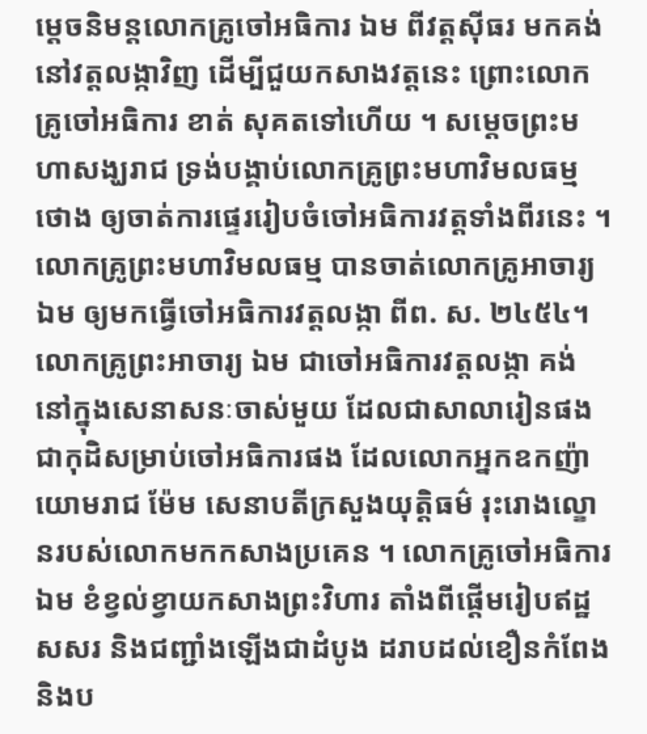ម្ដេចនិមន្តលោកគ្រូចៅអធិការ ឯម ពីវត្តស៊ីធរ មកគង់នៅវត្តលង្កាវិញ ដើម្បីជួយកសាងវត្តនេះ ព្រោះលោកគ្រូចៅអធិការ ខាត់ សុគតទៅហើយ ។ សម្ដេចព្រះមហាសង្ឃរាជ ទ្រង់បង្គាប់លោកគ្រូព្រះមហាវិមលធម្ម ថោង ឲ្យចាត់ការផ្ទេររៀបចំចៅអធិការវត្តទាំងពីរនេះ ។ លោកគ្រូព្រះមហាវិមលធម្ម បានចាត់លោកគ្រូអាចារ្យ ឯម ឲ្យមកធ្វើចៅអធិការវត្តលង្កា ពីព. ស. ២៤៥៤។ លោកគ្រូព្រះអាចារ្យ ឯម ជាចៅអធិការវត្តលង្កា គង់នៅក្នុងសេនាសនៈចាស់មួយ ដែលជាសាលារៀនផង ជាកុដិសម្រាប់ចៅអធិការផង ដែលលោកអ្នកឧកញ៉ាយោមរាជ ម៉ែម សេនាបតីក្រសួងយុត្តិធម៌ រុះរោងល្ខោនរបស់លោកមកកសាងប្រគេន ។ លោកគ្រូចៅអធិការ ឯម ខំខ្វល់ខ្វាយកសាងព្រះវិហារ តាំងពីផ្ដើមរៀបឥដ្ឋសសរ និងជញ្ជាំងឡើងជាដំបូង ដរាបដល់ខឿនកំពែង និងប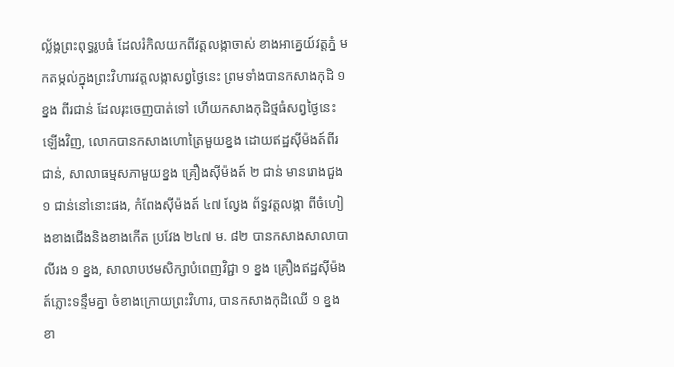ល្ល័ង្កព្រះពុទ្ធរូបធំ ដែលរំកិលយកពីវត្តលង្កាចាស់ ខាងអាគ្នេយ៍វត្តភ្នំ មកតម្កល់ក្នុងព្រះវិហារវត្តលង្កាសព្វថ្ងៃនេះ ព្រមទាំងបានកសាងកុដិ ១ ខ្នង ពីរជាន់ ដែលរុះចេញបាត់ទៅ ហើយកសាងកុដិថ្មធំសព្វថ្ងៃនេះឡើងវិញ, លោកបានកសាងហោត្រៃមួយខ្នង ដោយឥដ្ឋស៊ីម៉ងត៍ពីរជាន់, សាលាធម្មសភាមួយខ្នង គ្រឿងស៊ីម៉ងត៍ ២ ជាន់ មានរោងជួង ១ ជាន់នៅនោះផង, កំពែងស៊ីម៉ងត៍ ៤៧ ល្វែង ព័ទ្ធវត្តលង្កា ពីចំហៀងខាងជើងនិងខាងកើត ប្រវែង ២៤៧ ម. ៨២ បានកសាងសាលាបាលីរង ១ ខ្នង, សាលាបឋមសិក្សាបំពេញវិជ្ជា ១ ខ្នង គ្រឿងឥដ្ឋស៊ីម៉ងត៍ភ្លោះទន្ទឹមគ្នា ចំខាងក្រោយព្រះវិហារ, បានកសាងកុដិឈើ ១ ខ្នង ខា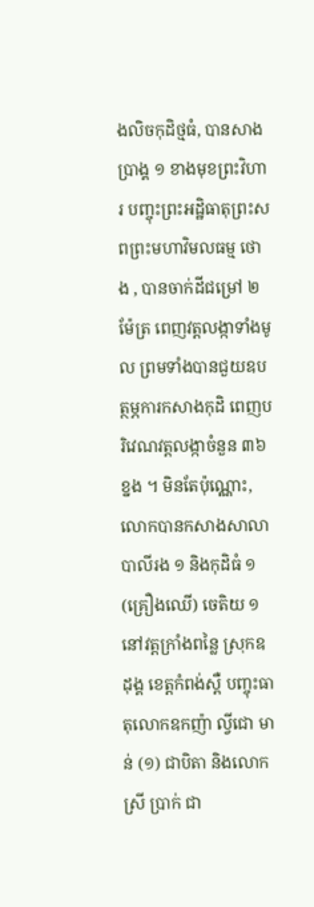ងលិចកុដិថ្មធំ, បានសាងប្រាង្គ ១ ខាងមុខព្រះវិហារ បញ្ចុះព្រះអដ្ឋិធាតុព្រះសពព្រះមហាវិមលធម្ម ថោង , បានចាក់ដីជម្រៅ ២ ម៉ែត្រ ពេញវត្តលង្កាទាំងមូល ព្រមទាំងបានជួយឧបត្ថម្ភការកសាងកុដិ ពេញបរិវេណវត្តលង្កាចំនួន ៣៦ ខ្នង ។ មិនតែប៉ុណ្ណោះ, លោកបានកសាងសាលាបាលីរង ១ និងកុដិធំ ១ (គ្រឿងឈើ) ចេតិយ ១ នៅវត្តក្រាំងពន្លៃ ស្រុកឧដុង្គ ខេត្តកំពង់ស្ពឺ បញ្ចុះធាតុលោកឧកញ៉ា ល្វីជោ មាន់ (១) ជាបិតា និងលោកស្រី ប្រាក់ ជា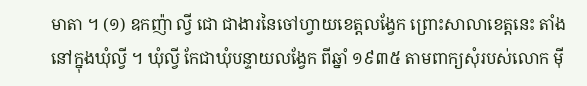មាតា ។ (១) ឧកញ៉ា ល្វី ជោ ជាងារនៃចៅហ្វាយខេត្តលង្វែក ព្រោះសាលាខេត្តនេះ តាំងនៅក្នុងឃុំល្វី ។ ឃុំល្វី កែជាឃុំបន្ទាយលង្វែក ពីឆ្នាំ ១៩៣៥ តាមពាក្យសុំរបស់លោក ម៉ី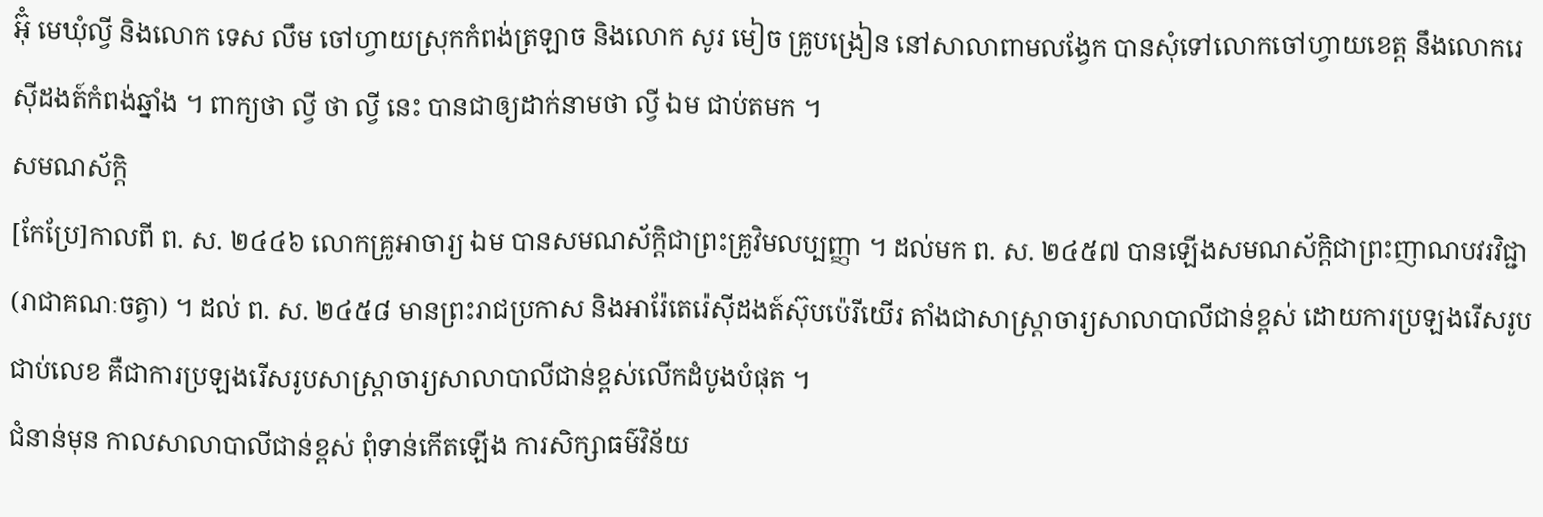អ៊ុំ មេឃុំល្វី និងលោក ទេស លឹម ចៅហ្វាយស្រុកកំពង់ត្រឡាច និងលោក សូរ មៀច គ្រូបង្រៀន នៅសាលាពាមលង្វែក បានសុំទៅលោកចៅហ្វាយខេត្ត នឹងលោករេស៊ីដងត៍កំពង់ឆ្នាំង ។ ពាក្យថា ល្វី ថា ល្វី នេះ បានជាឲ្យដាក់នាមថា ល្វី ឯម ជាប់តមក ។
សមណស័ក្តិ
[កែប្រែ]កាលពី ព. ស. ២៤៤៦ លោកគ្រូអាចារ្យ ឯម បានសមណស័ក្តិជាព្រះគ្រូវិមលប្បញ្ញា ។ ដល់មក ព. ស. ២៤៥៧ បានឡើងសមណស័ក្តិជាព្រះញាណបវរវិជ្ជា (រាជាគណៈចត្វា) ។ ដល់ ព. ស. ២៤៥៨ មានព្រះរាជប្រកាស និងអារ៉ែតេរ៉េស៊ីដងត៍ស៊ុបប៉េរីយើរ តាំងជាសាស្ត្រាចារ្យសាលាបាលីជាន់ខ្ពស់ ដោយការប្រឡងរើសរូបជាប់លេខ គឺជាការប្រឡងរើសរូបសាស្ត្រាចារ្យសាលាបាលីជាន់ខ្ពស់លើកដំបូងបំផុត ។
ជំនាន់មុន កាលសាលាបាលីជាន់ខ្ពស់ ពុំទាន់កើតឡើង ការសិក្សាធម៌វិន័យ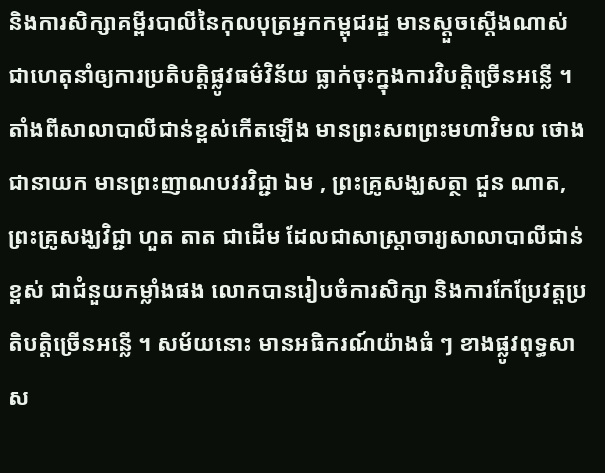និងការសិក្សាគម្ពីរបាលីនៃកុលបុត្រអ្នកកម្ពុជរដ្ឋ មានស្ដួចស្ដើងណាស់ ជាហេតុនាំឲ្យការប្រតិបត្តិផ្លូវធម៌វិន័យ ធ្លាក់ចុះក្នុងការវិបត្តិច្រើនអន្លើ ។ តាំងពីសាលាបាលីជាន់ខ្ពស់កើតឡើង មានព្រះសពព្រះមហាវិមល ថោង ជានាយក មានព្រះញាណបវរវិជ្ជា ឯម , ព្រះគ្រូសង្ឃសត្ថា ជួន ណាត, ព្រះគ្រូសង្ឃវិជ្ជា ហួត តាត ជាដើម ដែលជាសាស្ត្រាចារ្យសាលាបាលីជាន់ខ្ពស់ ជាជំនួយកម្លាំងផង លោកបានរៀបចំការសិក្សា និងការកែប្រែវត្តប្រតិបត្តិច្រើនអន្លើ ។ សម័យនោះ មានអធិករណ៍យ៉ាងធំ ៗ ខាងផ្លូវពុទ្ធសាស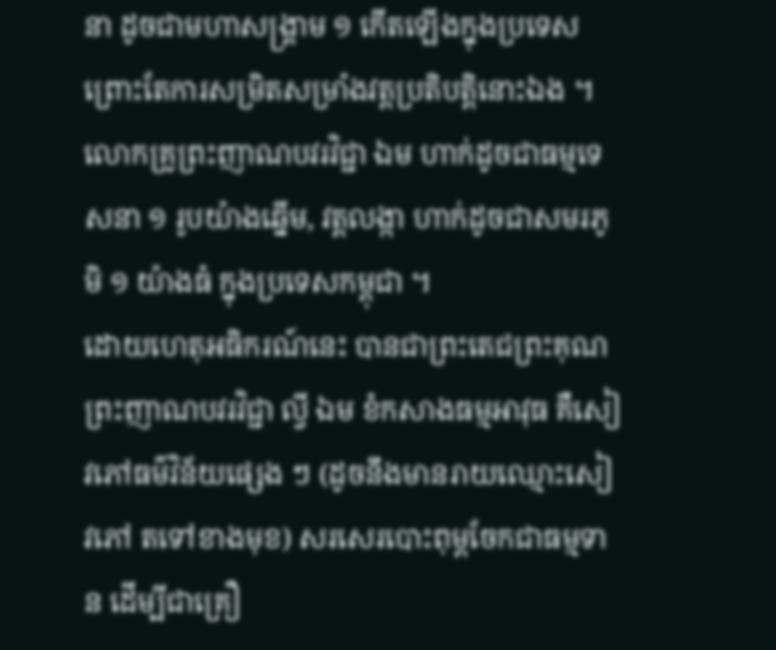នា ដូចជាមហាសង្គ្រាម ១ កើតឡើងក្នុងប្រទេស ព្រោះតែការសម្រិតសម្រាំងវត្តប្រតិបត្តិនោះឯង ។ លោកគ្រូព្រះញាណបវរវិជ្ជា ឯម ហាក់ដូចជាធម្មទេសនា ១ រូបយ៉ាងឆ្នើម, វត្តលង្កា ហាក់ដូចជាសមរភូមិ ១ យ៉ាងធំ ក្នុងប្រទេសកម្ពុជា ។
ដោយហេតុអធិករណ៍នេះ បានជាព្រះតេជព្រះគុណ ព្រះញាណបវរវិជ្ជា ល្វី ឯម ខំកសាងធម្មអាវុធ គឺសៀវភៅធម៌វិន័យផ្សេង ៗ (ដូចនឹងមានរាយឈ្មោះសៀវភៅ តទៅខាងមុខ) សរសេរបោះពុម្ពចែកជាធម្មទាន ដើម្បីជាគ្រឿ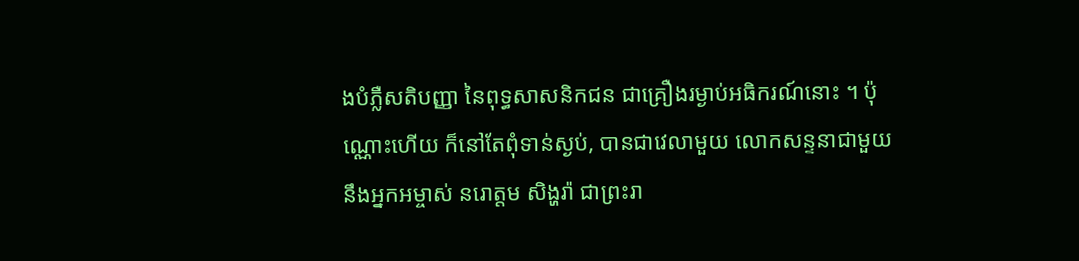ងបំភ្លឺសតិបញ្ញា នៃពុទ្ធសាសនិកជន ជាគ្រឿងរម្ងាប់អធិករណ៍នោះ ។ ប៉ុណ្ណោះហើយ ក៏នៅតែពុំទាន់ស្ងប់, បានជាវេលាមួយ លោកសន្ទនាជាមួយនឹងអ្នកអម្ចាស់ នរោត្តម សិង្ហរ៉ា ជាព្រះរា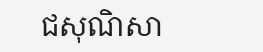ជសុណិសា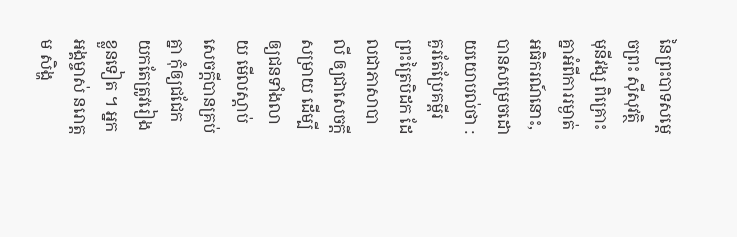នៃព្រះបាទសម្ដេចព្រះ ស៊ីសុវត្ថិ មុនីវង្ស ពិគ្រោះគ្នាអំពីការរម្ងាត់អធិករណ៍នោះ, បានសម្រេចដោយយោបល់ថា : គួរតែប្រែគម្ពីរព្រះត្រៃបិដក ដែលជាភាសាបាលី ឲ្យជាសេចក្ដីសម្រាយ ដើម្បីឲ្យជនទាំងលាយ មើលស្ដាប់សេចក្ដីបានគ្រប់គ្នា កុំឲ្យជជែកយកតែត្រូវរៀងខ្លួនទៀត ។ អ្នកអង្គម្ចាស់ នរោត្តម សិង្ហ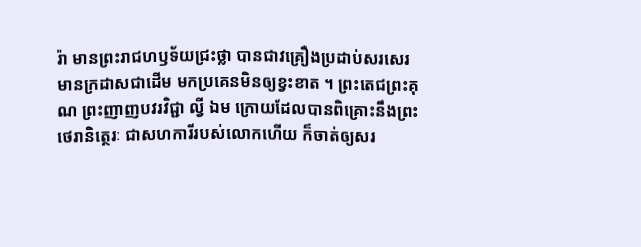រ៉ា មានព្រះរាជហឫទ័យជ្រះថ្លា បានជាវគ្រឿងប្រដាប់សរសេរ មានក្រដាសជាដើម មកប្រគេនមិនឲ្យខ្វះខាត ។ ព្រះតេជព្រះគុណ ព្រះញាញបវរវិជ្ជា ល្វី ឯម ក្រោយដែលបានពិគ្រោះនឹងព្រះថេរានិត្ថេរៈ ជាសហការីរបស់លោកហើយ ក៏ចាត់ឲ្យសរ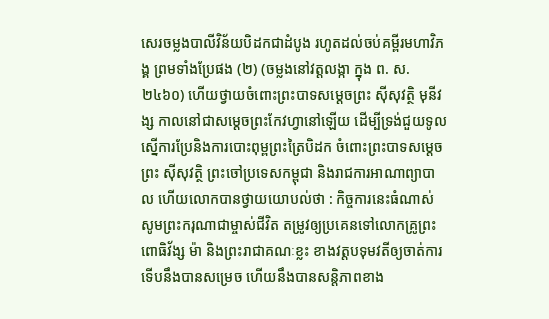សេរចម្លងបាលីវិន័យបិដកជាដំបូង រហូតដល់ចប់គម្ពីរមហាវិភង្គ ព្រមទាំងប្រែផង (២) (ចម្លងនៅវត្តលង្កា ក្នុង ព. ស. ២៤៦០) ហើយថ្វាយចំពោះព្រះបាទសម្ដេចព្រះ ស៊ីសុវត្ថិ មុនីវង្ស កាលនៅជាសម្ដេចព្រះកែវហ្វានៅឡើយ ដើម្បីទ្រង់ជួយទូលស្នើការប្រែនិងការបោះពុម្ពព្រះត្រៃបិដក ចំពោះព្រះបាទសម្ដេចព្រះ ស៊ីសុវត្ថិ ព្រះចៅប្រទេសកម្ពុជា និងរាជការអាណាព្យាបាល ហើយលោកបានថ្វាយយោបល់ថា : កិច្ចការនេះធំណាស់ សូមព្រះករុណាជាម្ចាស់ជីវិត តម្រូវឲ្យប្រគេនទៅលោកគ្រូព្រះ ពោធិវ័ង្ស ម៉ា និងព្រះរាជាគណៈខ្លះ ខាងវត្តបទុមវតីឲ្យចាត់ការ ទើបនឹងបានសម្រេច ហើយនឹងបានសន្តិភាពខាង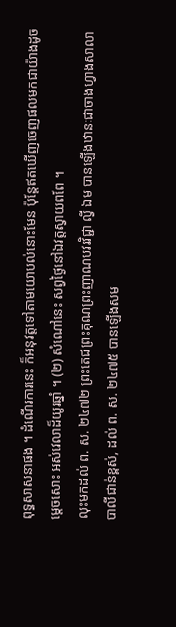ពុទ្ធសាសនាផង ។ ដំណើរការនេះ ក៏អនុវត្តទៅតាមយោបល់នោះមែន ប៉ុន្តែឥតឃើញចេញផលមកជាយ៉ាងដូចម្ដេចសោះ អស់វេលាដ៏យូរឆ្នាំ ។ (២) សំណៅនេះ សព្វថ្ងៃនៅឯវត្តស្វាយពពែ ។
លុះមកដល់ ព. ស. ២៤៧២ ព្រះតេជព្រះគុណព្រះញាណបវរវិជ្ជា ល្វី ឯម បានឡើងឋានៈជាចាងហ្វាងសាលាបាលីជាន់ខ្ពស់, ដល់ ព. ស. ២៤៧៥ បានឡើងសម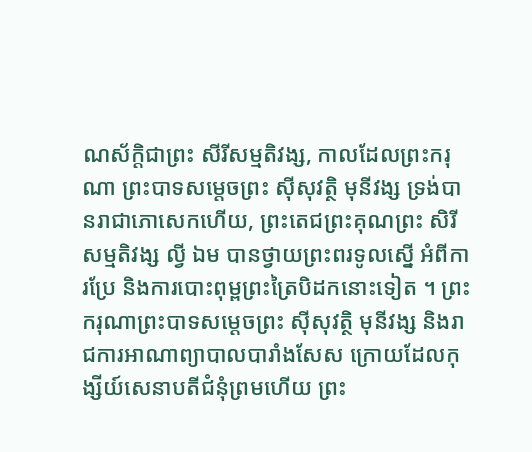ណស័ក្តិជាព្រះ សីរីសម្មតិវង្ស, កាលដែលព្រះករុណា ព្រះបាទសម្ដេចព្រះ ស៊ីសុវត្ថិ មុនីវង្ស ទ្រង់បានរាជាភោសេកហើយ, ព្រះតេជព្រះគុណព្រះ សិរីសម្មតិវង្ស ល្វី ឯម បានថ្វាយព្រះពរទូលស្នើ អំពីការប្រែ និងការបោះពុម្ពព្រះត្រៃបិដកនោះទៀត ។ ព្រះករុណាព្រះបាទសម្ដេចព្រះ ស៊ីសុវត្ថិ មុនីវង្ស និងរាជការអាណាព្យាបាលបារាំងសែស ក្រោយដែលកុង្សីយ៍សេនាបតីជំនុំព្រមហើយ ព្រះ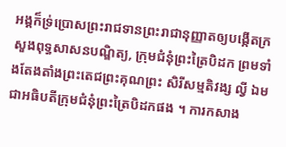អង្គក៏ទ្រ់ប្រោសព្រះរាជទានព្រះរាជានុញ្ញាតឲ្យបង្កើតក្រសួងពុទ្ធសាសនបណ្ឌិត្យ, ក្រុមជំនុំព្រះត្រៃបិដក ព្រមទាំងតែងតាំងព្រះតេជព្រះគុណព្រះ សិរីសម្មតិវង្ស ល្វី ឯម ជាអធិបតីក្រុមជំនុំព្រះត្រៃបិដកផង ។ ការកសាង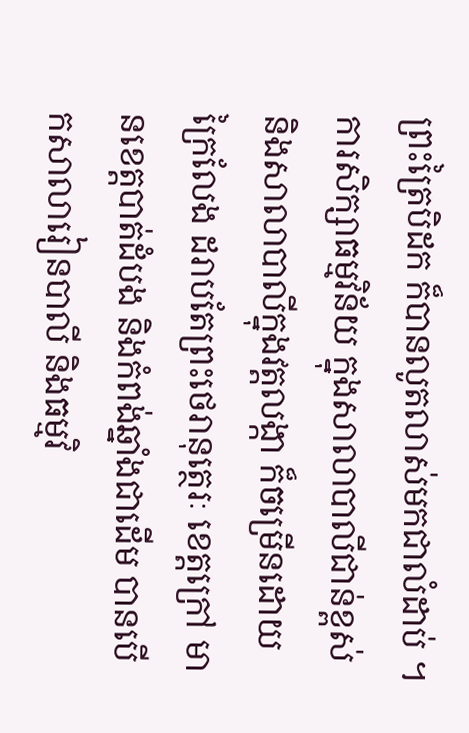ព្រះត្រៃបិដក ក៏បានលូតលាស់មកជាលំដាប់ ។ ការសិក្សាធម្មវិន័យ ក្នុងសាលាបាលីជាន់ខ្ពស់ និងសាលាបាលីក្នុងវត្តលង្កា ក៏ចម្រើនដោយក្រៃលែង ដរាបតែព្រះថេរានុត្ថេរៈ ខេត្តក្រៅ មានខេត្តបាត់ដំបង និងកំពង់ឆ្នាំងជាដើម បានបើកសាលារៀនបាលី និងធម្មវិ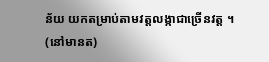ន័យ យកតម្រាប់តាមវត្តលង្កាជាច្រើនវត្ត ។
(នៅមានត)